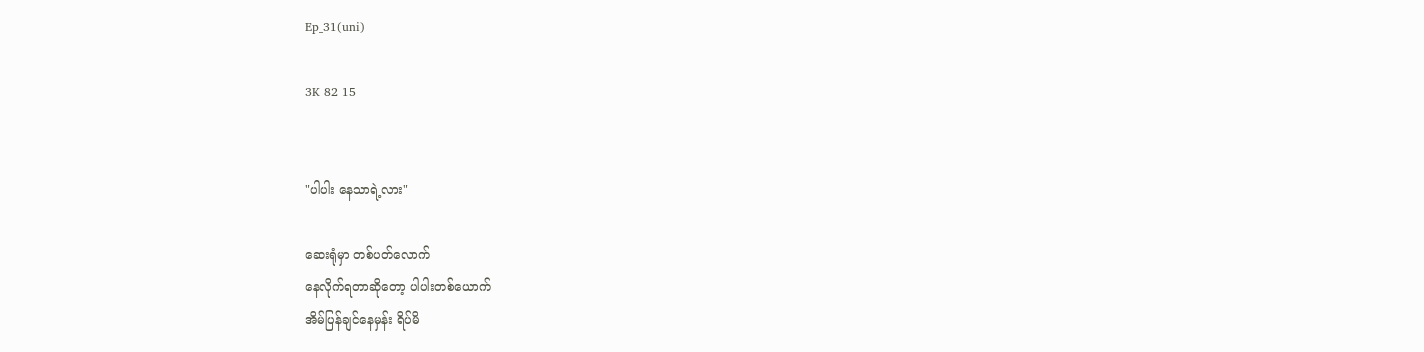Ep_31(uni)

3K 82 15


"ပါပါး နေသာရဲ့လား"

ဆေးရုံမှာ တစ်ပတ်လောက်
နေလိုက်ရတာဆိုတော့ ပါပါးတစ်ယောက်
အိမ်ပြန်ချင်နေမှန်း ရိပ်မိ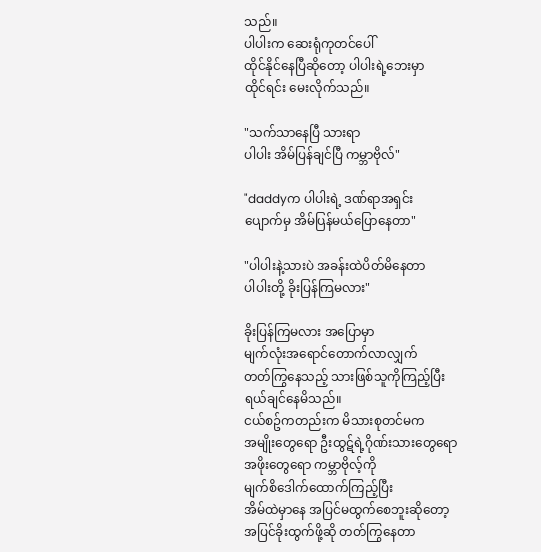သည်။
ပါပါးက ဆေးရုံကုတင်ပေါ်
ထိုင်နိုင်နေပြီဆိုတော့ ပါပါးရဲ့ဘေးမှာ
ထိုင်ရင်း မေးလိုက်သည်။

"သက်သာနေပြီ သားရာ
ပါပါး အိမ်ပြန်ချင်ပြီ ကမ္ဘာဗိုလ်"

"daddyက ပါပါးရဲ့ ဒဏ်ရာအရှင်း
ပျောက်မှ အိမ်ပြန်မယ်ပြောနေတာ"

"ပါပါးနဲ့သားပဲ အခန်းထဲပိတ်မိနေတာ
ပါပါးတို့ ခိုးပြန်ကြမလား"

ခိုးပြန်ကြမလား အပြောမှာ
မျက်လုံးအရောင်တောက်လာလျှက်
တတ်ကြွနေသည့် သားဖြစ်သူကိုကြည့်ပြီး
ရယ်ချင်နေမိသည်။
ငယ်စဥ်ကတည်းက မိသားစုတင်မက
အမျိုးတွေရော ဦးထွဋ်ရဲ့ဂိုဏ်းသားတွေရော
အဖိုးတွေရော ကမ္ဘာဗိုလ့်ကို
မျက်စိဒေါက်ထောက်ကြည့်ပြီး
အိမ်ထဲမှာနေ အပြင်မထွက်စေဘူးဆိုတော့
အပြင်ခိုးထွက်ဖို့ဆို တတ်ကြွနေတာ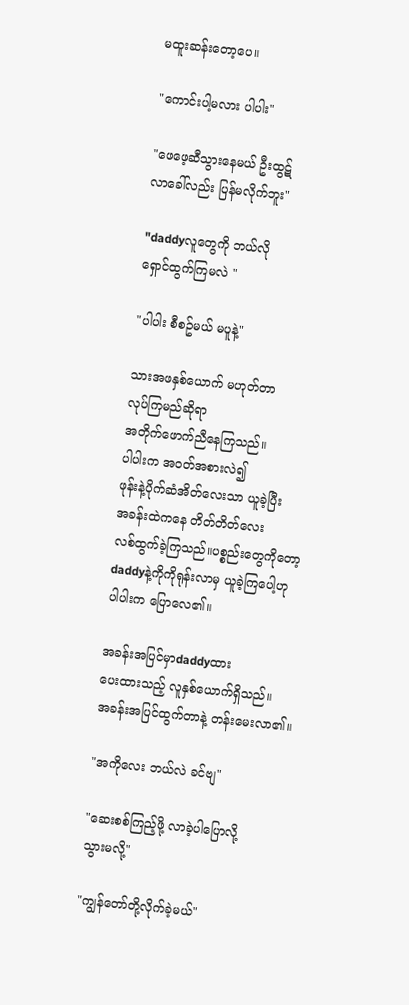မထူးဆန်းတော့ပေ။

"ကောင်းပါ့မလား ပါပါး"

"ဖေဖေ့ဆီသွားနေမယ် ဦးထွဋ်
လာခေါ်လည်း ပြန်မလိုက်ဘူး"

"daddyလူတွေကို ဘယ်လို
ရှောင်ထွက်ကြမလဲ "

"ပါပါး စီစဥ်မယ် မပူနဲ့"

သားအဖနှစ်ယောက် မဟုတ်တာ
လုပ်ကြမည်ဆိုရာ
အတိုက်ဖောက်ညီနေကြသည်။
ပါပါးက အဝတ်အစားလဲ၍
ဖုန်းနဲ့ပိုက်ဆံအိတ်လေးသာ ယူခဲ့ပြီး
အခန်းထဲကနေ တိတ်တိတ်လေး
လစ်ထွက်ခဲ့ကြသည်။ပစ္စည်းတွေကိုတော့
daddyနဲ့ကိုကိုရုန်းလာမှ ယူခဲ့ကြပေါ့ဟု
ပါပါးက ပြောလေ၏။

အခန်းအပြင်မှာdaddyထား
ပေးထားသည့် လူနှစ်ယောက်ရှိသည်။
အခန်းအပြင်ထွက်တာနဲ့ တန်းမေးလာ၏။

"အကိုလေး ဘယ်လဲ ခင်ဗျ"

"ဆေးစစ်ကြည့်ဖို့ လာခဲ့ပါပြောလို့
သွားမလို့"

"ကျွန်တော်တို့လိုက်ခဲ့မယ်"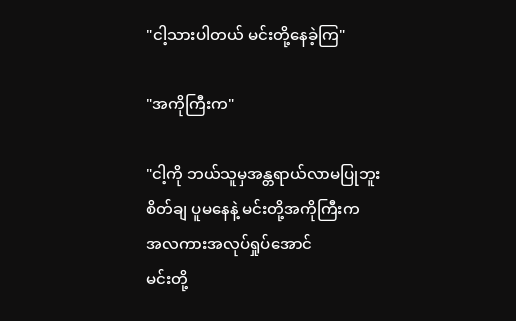"ငါ့သားပါတယ် မင်းတို့နေခဲ့ကြ"

"အကိုကြီးက"

"ငါ့ကို ဘယ်သူမှအန္တရာယ်လာမပြုဘူး
စိတ်ချ ပူမနေနဲ့ မင်းတို့အကိုကြီးက
အလကားအလုပ်ရှုပ်အောင်
မင်းတို့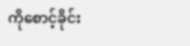ကိုစောင့်ခိုင်း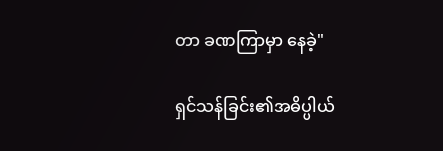တာ ခဏကြာမှာ နေခဲ့"

ရှင်သန်ခြင်း၏အဓိပ္ပါယ်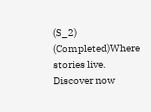(S_2) (Completed)Where stories live. Discover now